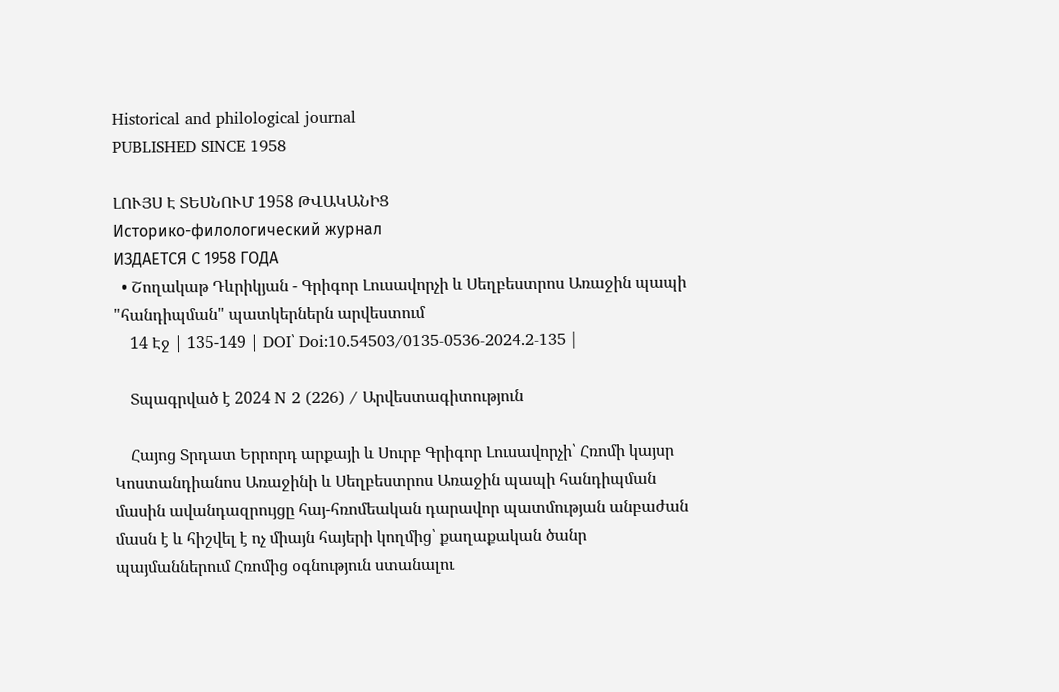Historical and philological journal
PUBLISHED SINCE 1958

ԼՈՒՅՍ Է ՏԵՍՆՈՒՄ 1958 ԹՎԱԿԱՆԻՑ
Историко-филологический журнал
ИЗДАЕТСЯ С 1958 ГОДА
  • Շողակաթ Դևրիկյան - Գրիգոր Լուսավորչի և Սեղբեստրոս Առաջին պապի "հանդիպման" պատկերներն արվեստում
    14 Էջ | 135-149 | DOI՝ Doi:10.54503/0135-0536-2024.2-135 |

    Տպագրված է 2024 N 2 (226) / Արվեստագիտություն

    Հայոց Տրդատ Երրորդ արքայի և Սուրբ Գրիգոր Լուսավորչի՝ Հռոմի կայսր Կոստանդիանոս Առաջինի և Սեղբեստրոս Առաջին պապի հանդիպման մասին ավանդազրույցը հայ-հռոմեական դարավոր պատմության անբաժան մասն է և հիշվել է ոչ միայն հայերի կողմից՝ քաղաքական ծանր պայմաններում Հռոմից օգնություն ստանալու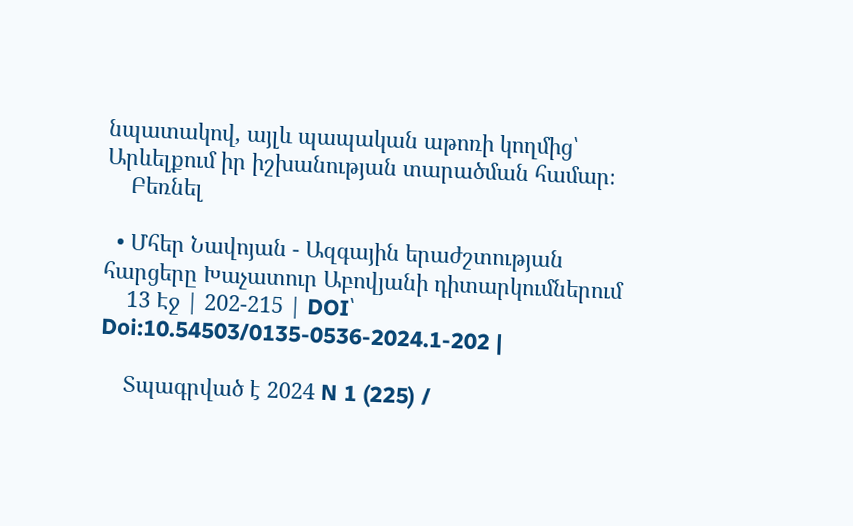նպատակով, այլև պապական աթոռի կողմից՝ Արևելքում իր իշխանության տարածման համար։
    Բեռնել

  • Մհեր Նավոյան - Ազգային երաժշտության հարցերը Խաչատուր Աբովյանի դիտարկումներում
    13 Էջ | 202-215 | DOI՝ Doi:10.54503/0135-0536-2024.1-202 |

    Տպագրված է 2024 N 1 (225) /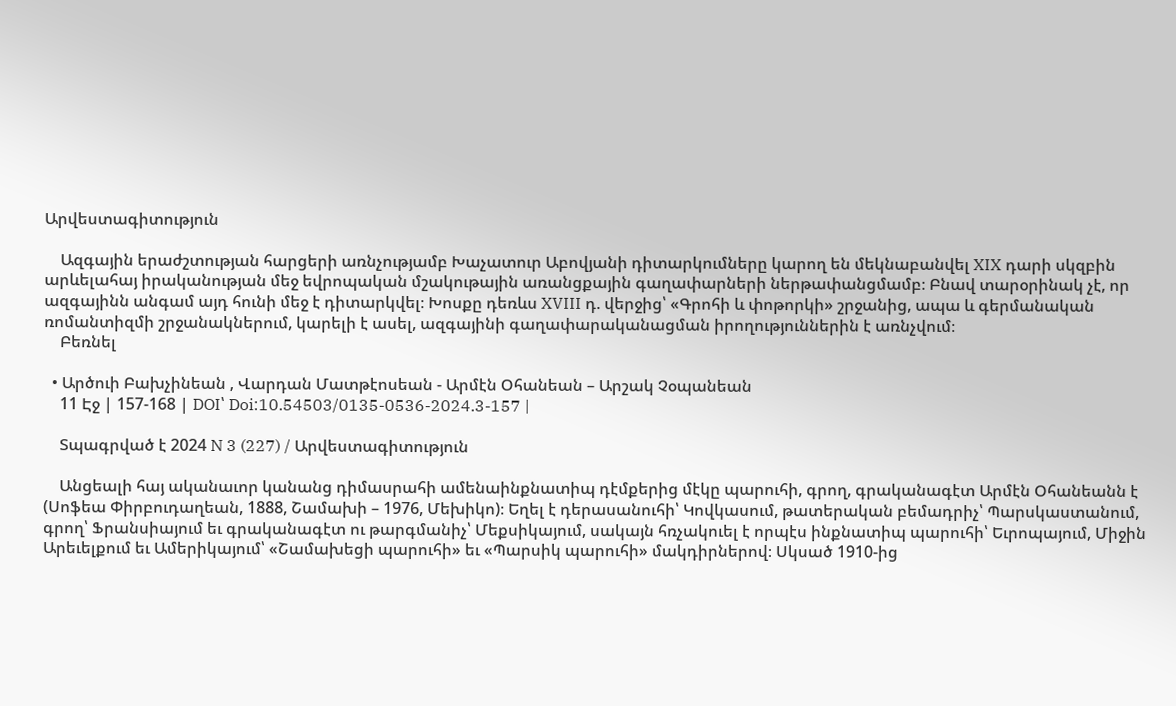Արվեստագիտություն

    Ազգային երաժշտության հարցերի առնչությամբ Խաչատուր Աբովյանի դիտարկումները կարող են մեկնաբանվել XIX դարի սկզբին արևելահայ իրականության մեջ եվրոպական մշակութային առանցքային գաղափարների ներթափանցմամբ։ Բնավ տարօրինակ չէ, որ ազգայինն անգամ այդ հունի մեջ է դիտարկվել։ Խոսքը դեռևս XVIII դ. վերջից՝ «Գրոհի և փոթորկի» շրջանից, ապա և գերմանական ռոմանտիզմի շրջանակներում, կարելի է ասել, ազգայինի գաղափարականացման իրողություններին է առնչվում։
    Բեռնել

  • Արծուի Բախչինեան , Վարդան Մատթէոսեան - Արմէն Օհանեան – Արշակ Չօպանեան
    11 Էջ | 157-168 | DOI՝ Doi:10.54503/0135-0536-2024.3-157 |

    Տպագրված է 2024 N 3 (227) / Արվեստագիտություն

    Անցեալի հայ ականաւոր կանանց դիմասրահի ամենաինքնատիպ դէմքերից մէկը պարուհի, գրող, գրականագէտ Արմէն Օհանեանն է (Սոֆեա Փիրբուդաղեան, 1888, Շամախի – 1976, Մեխիկո)։ Եղել է դերասանուհի՝ Կովկասում, թատերական բեմադրիչ՝ Պարսկաստանում, գրող՝ Ֆրանսիայում եւ գրականագէտ ու թարգմանիչ՝ Մեքսիկայում, սակայն հռչակուել է որպէս ինքնատիպ պարուհի՝ Եւրոպայում, Միջին Արեւելքում եւ Ամերիկայում՝ «Շամախեցի պարուհի» եւ «Պարսիկ պարուհի» մակդիրներով։ Սկսած 1910-ից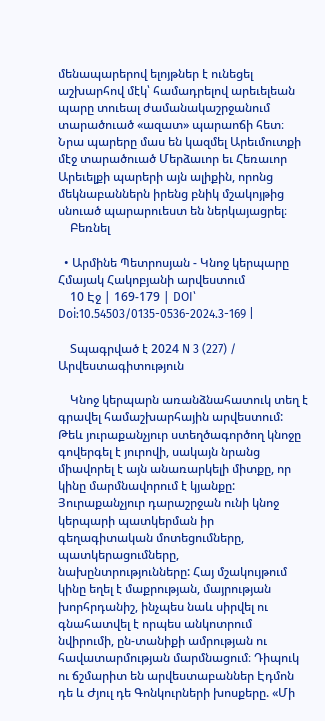մենապարերով ելոյթներ է ունեցել աշխարհով մէկ՝ համադրելով արեւելեան պարը տուեալ ժամանակաշրջանում տարածուած «ազատ» պարաոճի հետ։ Նրա պարերը մաս են կազմել Արեւմուտքի մէջ տարածուած Մերձաւոր եւ Հեռաւոր Արեւելքի պարերի այն ալիքին, որոնց մեկնաբաններն իրենց բնիկ մշակոյթից սնուած պարարուեստ են ներկայացրել։
    Բեռնել

  • Արմինե Պետրոսյան - Կնոջ կերպարը Հմայակ Հակոբյանի արվեստում
    10 Էջ | 169-179 | DOI՝ Doi:10.54503/0135-0536-2024.3-169 |

    Տպագրված է 2024 N 3 (227) / Արվեստագիտություն

    Կնոջ կերպարն առանձնահատուկ տեղ է գրավել համաշխարհային արվեստում: Թեև յուրաքանչյուր ստեղծագործող կնոջը գովերգել է յուրովի, սակայն նրանց միավորել է այն անառարկելի միտքը, որ կինը մարմնավորում է կյանքը: Յուրաքանչյուր դարաշրջան ունի կնոջ կերպարի պատկերման իր գեղագիտական մոտեցումները, պատկերացումները, նախընտրությունները: Հայ մշակույթում կինը եղել է մաքրության, մայրության խորհրդանիշ, ինչպես նաև սիրվել ու գնահատվել է որպես անկոտրում նվիրումի, ըն-տանիքի ամրության ու հավատարմության մարմնացում։ Դիպուկ ու ճշմարիտ են արվեստաբաններ Էդմոն դե և Ժյուլ դե Գոնկուրների խոսքերը. «Մի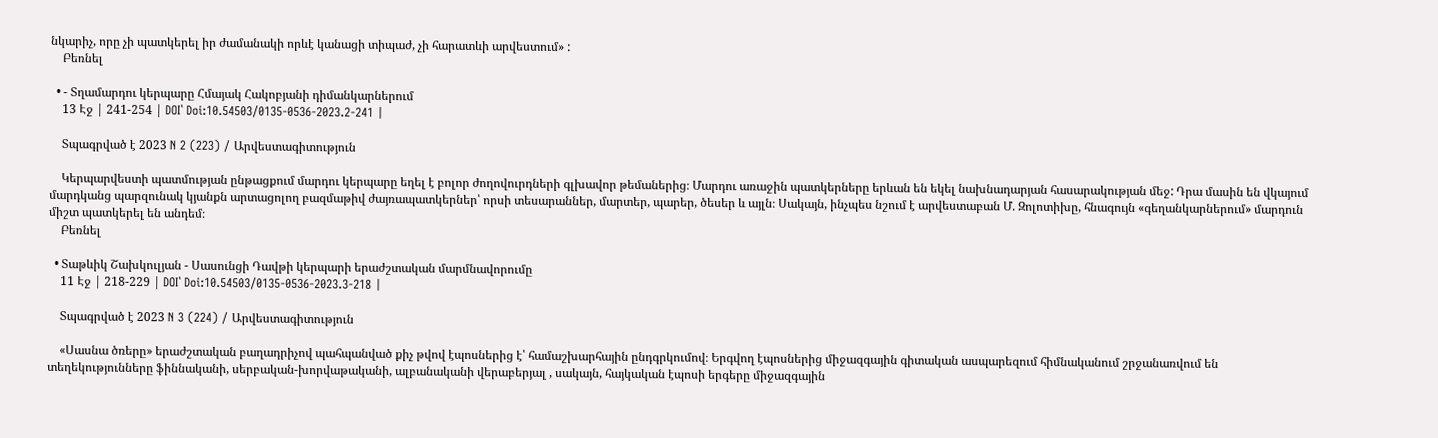նկարիչ, որը չի պատկերել իր ժամանակի որևէ կանացի տիպաժ, չի հարատևի արվեստում» :
    Բեռնել

  • - Տղամարդու կերպարը Հմայակ Հակոբյանի դիմանկարներում
    13 Էջ | 241-254 | DOI՝ Doi:10.54503/0135-0536-2023.2-241 |

    Տպագրված է 2023 N 2 (223) / Արվեստագիտություն

    Կերպարվեստի պատմության ընթացքում մարդու կերպարը եղել է բոլոր ժողովուրդների գլխավոր թեմաներից։ Մարդու առաջին պատկերները երևան են եկել նախնադարյան հասարակության մեջ: Դրա մասին են վկայում մարդկանց պարզունակ կյանքն արտացոլող բազմաթիվ ժայռապատկերներ՝ որսի տեսարաններ, մարտեր, պարեր, ծեսեր և այլն։ Սակայն, ինչպես նշում է արվեստաբան Մ. Զոլոտիխը, հնագույն «գեղանկարներում» մարդուն միշտ պատկերել են անդեմ։
    Բեռնել

  • Տաթևիկ Շախկուլյան - Սասունցի Դավթի կերպարի երաժշտական մարմնավորումը
    11 Էջ | 218-229 | DOI՝ Doi:10.54503/0135-0536-2023.3-218 |

    Տպագրված է 2023 N 3 (224) / Արվեստագիտություն

    «Սասնա ծռերը» երաժշտական բաղադրիչով պահպանված քիչ թվով էպոսներից է՝ համաշխարհային ընդգրկումով։ Երգվող էպոսներից միջազգային գիտական ասպարեզում հիմնականում շրջանառվում են տեղեկությունները ֆիննականի, սերբական-խորվաթականի, ալբանականի վերաբերյալ , սակայն, հայկական էպոսի երգերը միջազգային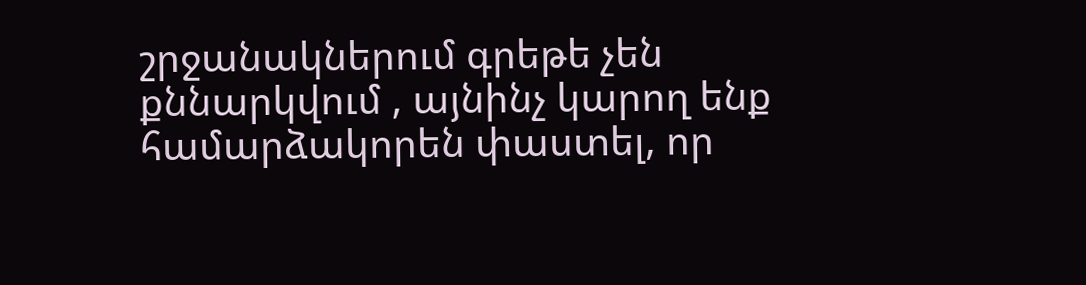շրջանակներում գրեթե չեն քննարկվում , այնինչ կարող ենք համարձակորեն փաստել, որ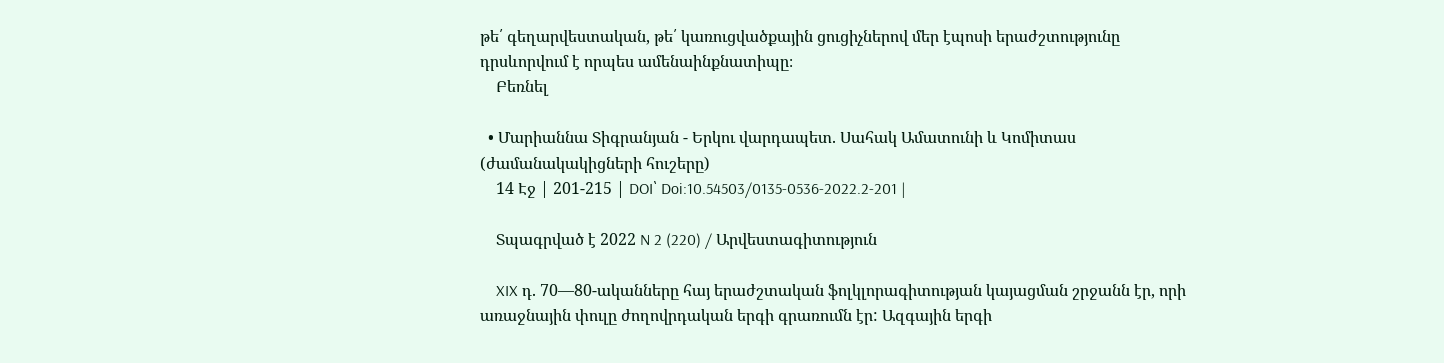թե՛ գեղարվեստական, թե՛ կառուցվածքային ցուցիչներով մեր էպոսի երաժշտությունը դրսևորվում է որպես ամենաինքնատիպը։
    Բեռնել

  • Մարիաննա Տիգրանյան - Երկու վարդապետ. Սահակ Ամատունի և Կոմիտաս (ժամանակակիցների հուշերը)
    14 Էջ | 201-215 | DOI՝ Doi:10.54503/0135-0536-2022.2-201 |

    Տպագրված է 2022 N 2 (220) / Արվեստագիտություն

    XIX դ. 70—80-ականները հայ երաժշտական ֆոլկլորագիտության կայացման շրջանն էր, որի առաջնային փուլը ժողովրդական երգի գրառումն էր: Ազգային երգի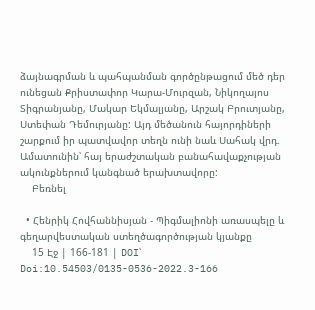ձայնագրման և պահպանման գործընթացում մեծ դեր ունեցան Քրիստափոր Կարա-Մուրզան, Նիկողայոս Տիգրանյանը, Մակար Եկմալյանը, Արշակ Բրուտյանը, Ստեփան Դեմուրյանը: Այդ մեծանուն հայորդիների շարքում իր պատվավոր տեղն ունի նաև Սահակ վրդ. Ամատունին՝ հայ երաժշտական բանահավաքչության ակունքներում կանգնած երախտավորը:
    Բեռնել

  • Հենրիկ Հովհաննիսյան - Պիգմալիոնի առասպելը և գեղարվեստական ստեղծագործության կյանքը
    15 Էջ | 166-181 | DOI՝ Doi:10.54503/0135-0536-2022.3-166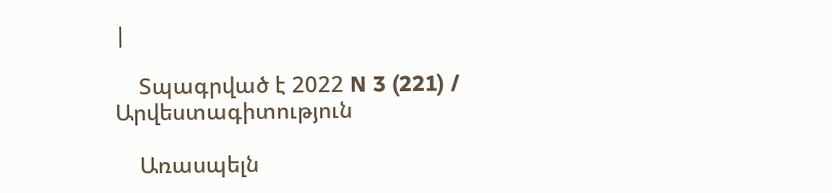|

    Տպագրված է 2022 N 3 (221) / Արվեստագիտություն

    Առասպելն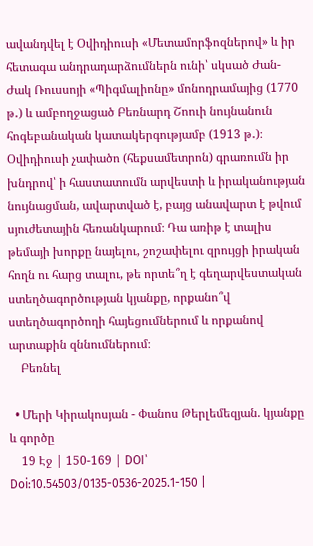ավանդվել է Օվիդիուսի «Մետամորֆոզներով» և իր հետագա անդրադարձումներն ունի՝ սկսած Ժան-Ժակ Ռուսսոյի «Պիգմալիոնը» մոնոդրամայից (1770 թ․) և ամբողջացած Բեռնարդ Շոուի նույնանուն հոգեբանական կատակերգությամբ (1913 թ․)։ Օվիդիուսի չափածո (հեքսամետրոն) գրառումն իր խնդրով՝ ի հաստատումն արվեստի և իրականության նույնացման, ավարտված է, բայց անավարտ է թվում սյուժետային հեռանկարում։ Դա առիթ է տալիս թեմայի խորքը նայելու, շոշափելու զրույցի իրական հողն ու հարց տալու, թե որտե՞ղ է գեղարվեստական ստեղծագործության կյանքը, որքանո՞վ ստեղծագործողի հայեցումներում և որքանով արտաքին զննումներում։
    Բեռնել

  • Մերի Կիրակոսյան - Փանոս Թերլեմեզյան. կյանքը և գործը
    19 Էջ | 150-169 | DOI՝ Doi:10.54503/0135-0536-2025.1-150 |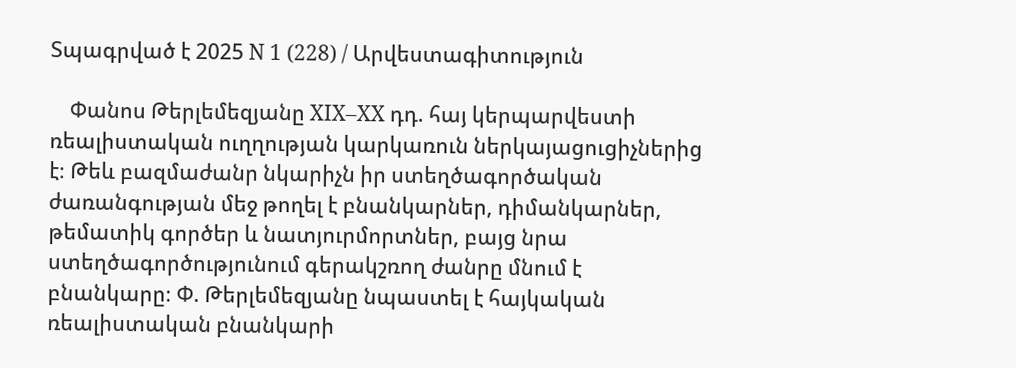Տպագրված է 2025 N 1 (228) / Արվեստագիտություն

    Փանոս Թերլեմեզյանը XIX–XX դդ. հայ կերպարվեստի ռեալիստական ուղղության կարկառուն ներկայացուցիչներից է։ Թեև բազմաժանր նկարիչն իր ստեղծագործական ժառանգության մեջ թողել է բնանկարներ, դիմանկարներ, թեմատիկ գործեր և նատյուրմորտներ, բայց նրա ստեղծագործությունում գերակշռող ժանրը մնում է բնանկարը։ Փ. Թերլեմեզյանը նպաստել է հայկական ռեալիստական բնանկարի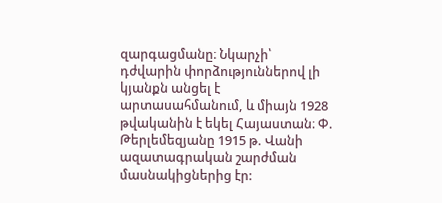զարգացմանը։ Նկարչի՝ դժվարին փորձություններով լի կյանքն անցել է արտասահմանում, և միայն 1928 թվականին է եկել Հայաստան։ Փ. Թերլեմեզյանը 1915 թ. Վանի ազատագրական շարժման մասնակիցներից էր: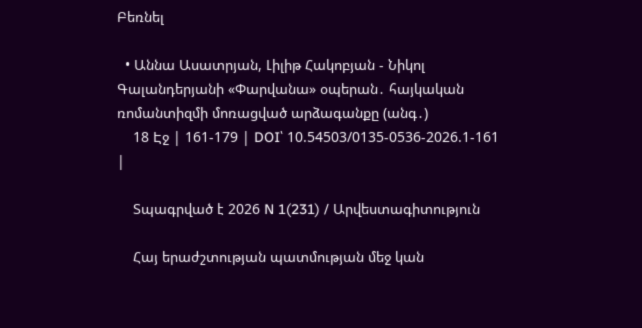Բեռնել

  • Աննա Ասատրյան, Լիլիթ Հակոբյան - Նիկոլ Գալանդերյանի «Փարվանա» օպերան․ հայկական ռոմանտիզմի մոռացված արձագանքը (անգ․)
    18 Էջ | 161-179 | DOI՝ 10.54503/0135-0536-2026.1-161 |

    Տպագրված է 2026 N 1(231) / Արվեստագիտություն

    Հայ երաժշտության պատմության մեջ կան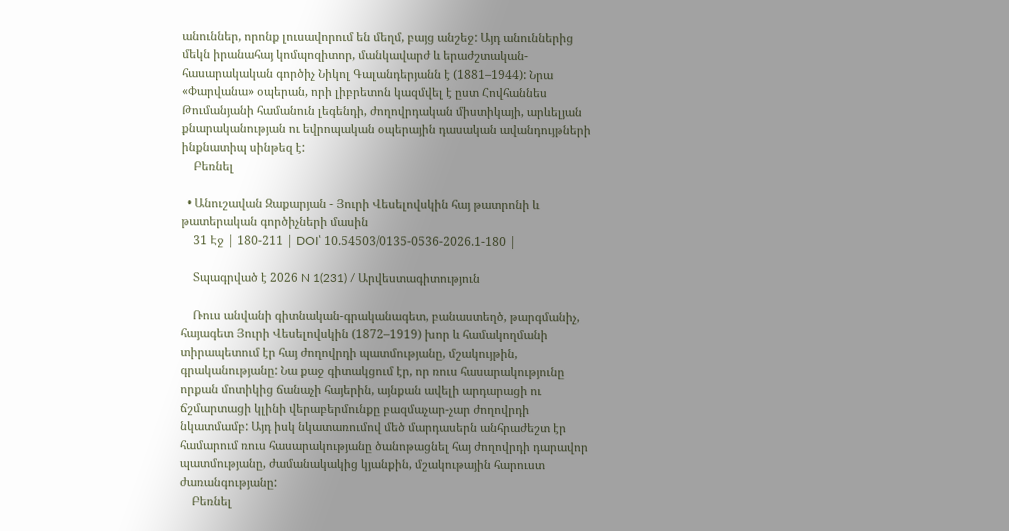անուններ, որոնք լուսավորում են մեղմ, բայց անշեջ: Այդ անուններից մեկն իրանահայ կոմպոզիտոր, մանկավարժ և երաժշտական-հասարակական գործիչ Նիկոլ Գալանդերյանն է (1881–1944): Նրա «Փարվանա» օպերան, որի լիբրետոն կազմվել է ըստ Հովհաննես Թումանյանի համանուն լեգենդի, ժողովրդական միստիկայի, արևելյան քնարականության ու եվրոպական օպերային դասական ավանդույթների ինքնատիպ սինթեզ է:
    Բեռնել

  • Անուշավան Զաքարյան - Յուրի Վեսելովսկին հայ թատրոնի և թատերական գործիչների մասին
    31 Էջ | 180-211 | DOI՝ 10.54503/0135-0536-2026.1-180 |

    Տպագրված է 2026 N 1(231) / Արվեստագիտություն

    Ռուս անվանի գիտնական-գրականագետ, բանաստեղծ, թարգմանիչ, հայագետ Յուրի Վեսելովսկին (1872–1919) խոր և համակողմանի տիրապետում էր հայ ժողովրդի պատմությանը, մշակույթին, գրականությանը: Նա քաջ գիտակցում էր, որ ռուս հասարակությունը որքան մոտիկից ճանաչի հայերին, այնքան ավելի արդարացի ու ճշմարտացի կլինի վերաբերմունքը բազմաչար-չար ժողովրդի նկատմամբ: Այդ իսկ նկատառումով մեծ մարդասերն անհրաժեշտ էր համարում ռուս հասարակությանը ծանոթացնել հայ ժողովրդի դարավոր պատմությանը, ժամանակակից կյանքին, մշակութային հարուստ ժառանգությանը:
    Բեռնել